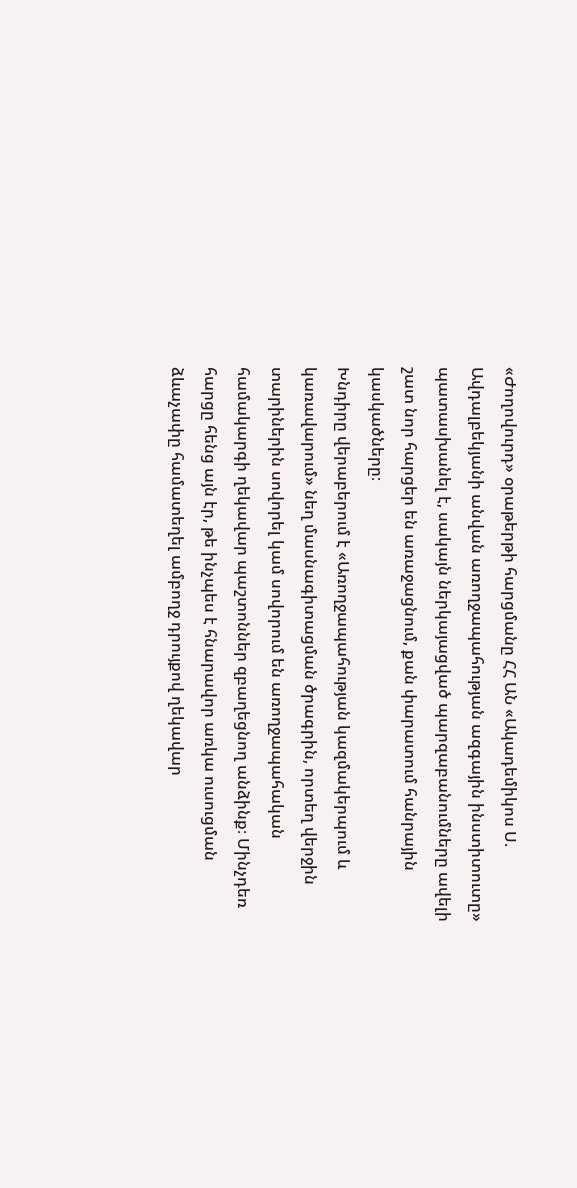«Ժողովուրդ» օրաթերթի հարցմանը ՀՀ ԱՆ «Ակադեմիկոս Ս. Ավդալբեկյանի անվան առողջապահության ազգային ինստիտուտը» պատասխանել է, սակայն ներկայացված պարզաբանումները ավելի շատ նոր հարցեր են առաջացնում, քան փարատում հանրային կասկածները։
Խնդիրը վերաբերում է «Առողջապահության կազմակերպում և կառավարում» նեղ մասնագիտացման ծրագրին, որտեղ վերջին տարիներին սովորել կամ սովորում են առողջապահական համակարգի ղեկավար պաշտոններ զբաղեցնող անձինք։ Մինչդեռ հարցը հենց այն էր, թե ինչպես է հնարավոր առկա ուսուցման ձևաչափը համատեղել ամբողջ դրույքով ղեկավար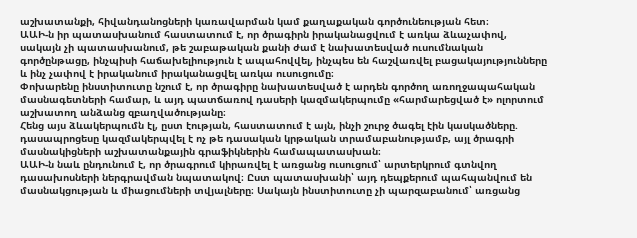աշխատանքի, հիվանդանոցների կառավարման կամ քաղաքական գործունեության հետ։
ԱԱԻ-ն իր պատասխանում հաստատում է, որ ծրագիրն իրականացվում է առկա ձևաչափով, սակայն չի պատասխանում, թե շաբաթական քանի ժամ է նախատեսված ուսումնական գործընթացը, ինչպիսի հաճախելիություն է ապահովվել, ինչպես են հաշվառվել բացակայությունները և ինչ չափով է իրականում իրականացվել առկա ուսուցումը։
Փոխարենը ինստիտուտը նշում է, որ ծրագիրը նախատեսված է արդեն գործող առողջապահական մասնագետների համար, և այդ պատճառով դասերի կազմակերպումը «հարմարեցված է» ոլորտում աշխատող անձանց զբաղվածությանը։
Հենց այս ձևակերպումն էլ, ըստ էության, հաստատում է այն, ինչի շուրջ ծագել էին կասկածները. դասապրոցեսը կազմակերպվել է ոչ թե դասական կրթական տրամաբանությամբ, այլ ծրագրի մասնակիցների աշխատանքային գրաֆիկներին համապատասխան։
ԱԱԻ-ն նաև ընդունում է, որ ծրագրում կիրառվել է առցանց ուսուցում՝ արտերկրում գտնվող դասախոսների ներգրավման նպատակով։ Ըստ պատասխանի՝ այդ դեպքերում պահպանվում են մասնակցության և միացումների տվյալները։ Սակայն ինստիտուտը չի պարզաբանում՝ առցանց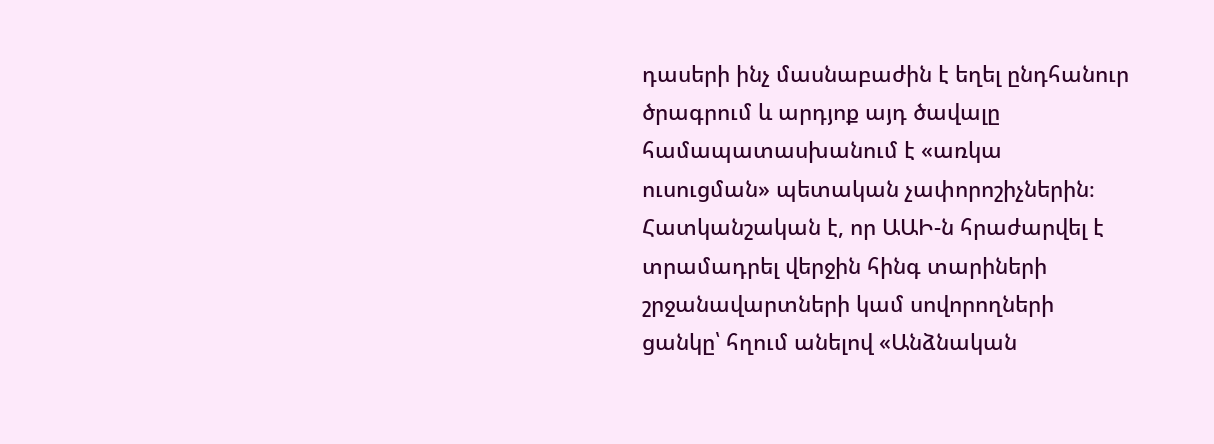դասերի ինչ մասնաբաժին է եղել ընդհանուր ծրագրում և արդյոք այդ ծավալը համապատասխանում է «առկա ուսուցման» պետական չափորոշիչներին։
Հատկանշական է, որ ԱԱԻ-ն հրաժարվել է տրամադրել վերջին հինգ տարիների շրջանավարտների կամ սովորողների ցանկը՝ հղում անելով «Անձնական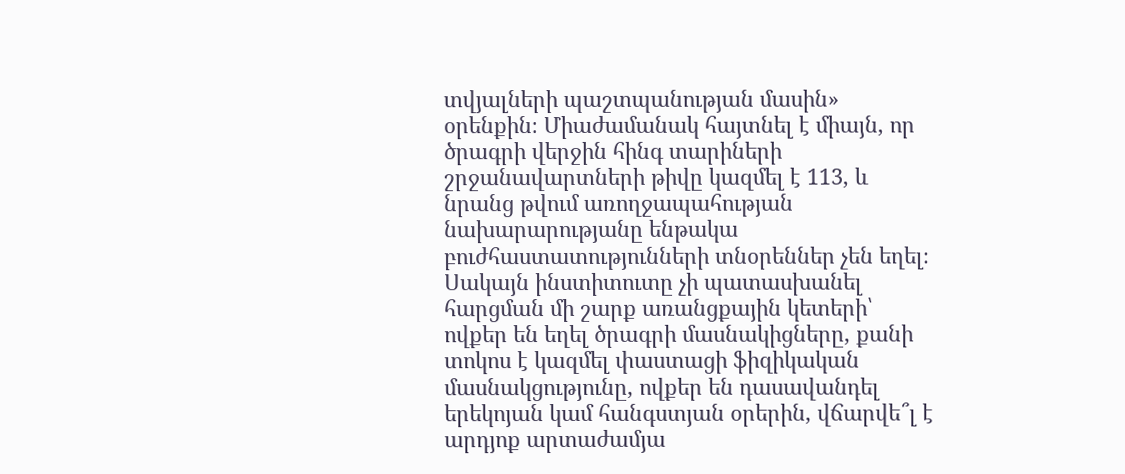տվյալների պաշտպանության մասին» օրենքին։ Միաժամանակ հայտնել է միայն, որ ծրագրի վերջին հինգ տարիների շրջանավարտների թիվը կազմել է 113, և նրանց թվում առողջապահության նախարարությանը ենթակա բուժհաստատությունների տնօրեններ չեն եղել։
Սակայն ինստիտուտը չի պատասխանել հարցման մի շարք առանցքային կետերի՝ ովքեր են եղել ծրագրի մասնակիցները, քանի տոկոս է կազմել փաստացի ֆիզիկական մասնակցությունը, ովքեր են դասավանդել երեկոյան կամ հանգստյան օրերին, վճարվե՞լ է արդյոք արտաժամյա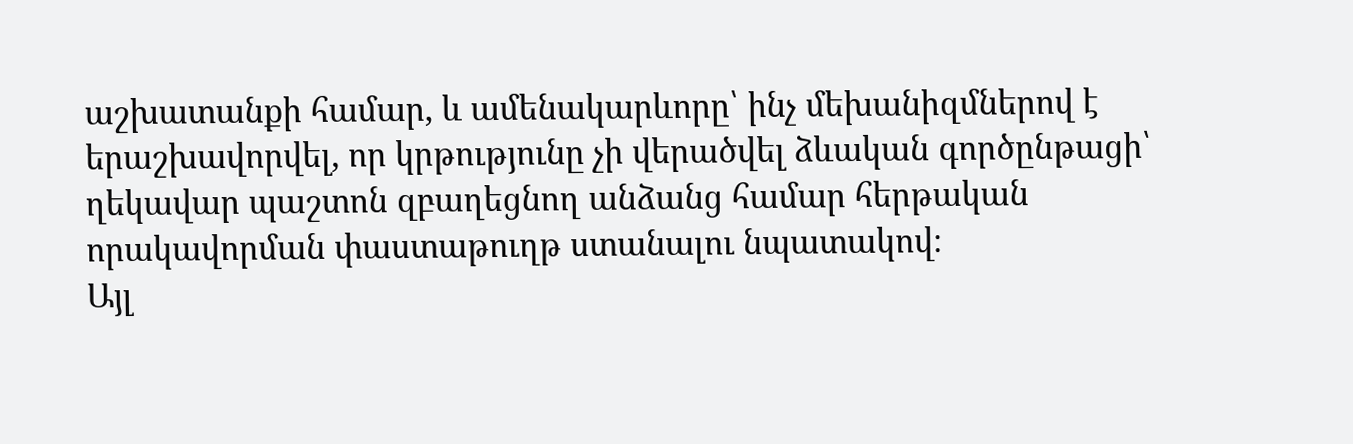աշխատանքի համար, և ամենակարևորը՝ ինչ մեխանիզմներով է երաշխավորվել, որ կրթությունը չի վերածվել ձևական գործընթացի՝ ղեկավար պաշտոն զբաղեցնող անձանց համար հերթական որակավորման փաստաթուղթ ստանալու նպատակով։
Այլ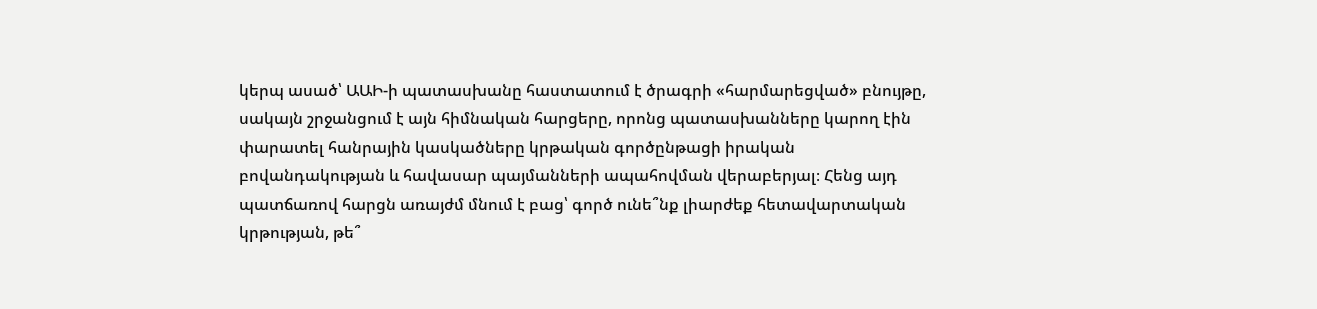կերպ ասած՝ ԱԱԻ-ի պատասխանը հաստատում է ծրագրի «հարմարեցված» բնույթը, սակայն շրջանցում է այն հիմնական հարցերը, որոնց պատասխանները կարող էին փարատել հանրային կասկածները կրթական գործընթացի իրական բովանդակության և հավասար պայմանների ապահովման վերաբերյալ։ Հենց այդ պատճառով հարցն առայժմ մնում է բաց՝ գործ ունե՞նք լիարժեք հետավարտական կրթության, թե՞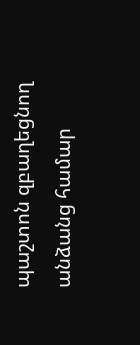պաշտոն զբաղեցնող անձանց համար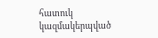հատուկ կազմակերպված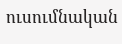ուսումնական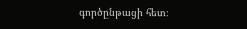գործընթացի հետ։